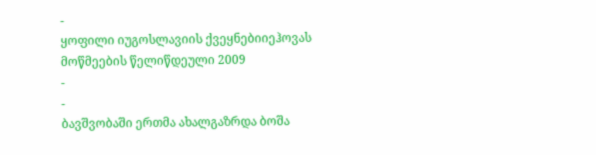-
ყოფილი იუგოსლავიის ქვეყნებიიეჰოვას მოწმეების წელიწდეული 2009
-
-
ბავშვობაში ერთმა ახალგაზრდა ბოშა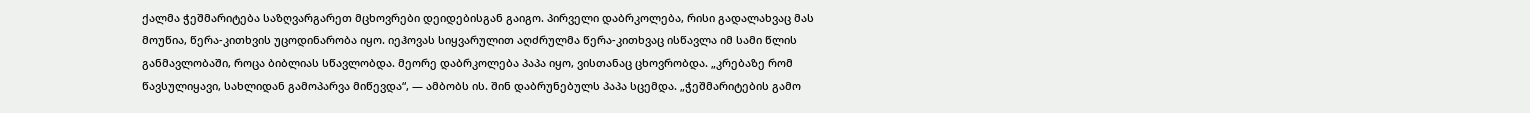ქალმა ჭეშმარიტება საზღვარგარეთ მცხოვრები დეიდებისგან გაიგო. პირველი დაბრკოლება, რისი გადალახვაც მას მოუწია, წერა-კითხვის უცოდინარობა იყო. იეჰოვას სიყვარულით აღძრულმა წერა-კითხვაც ისწავლა იმ სამი წლის განმავლობაში, როცა ბიბლიას სწავლობდა. მეორე დაბრკოლება პაპა იყო, ვისთანაც ცხოვრობდა. „კრებაზე რომ წავსულიყავი, სახლიდან გამოპარვა მიწევდა“, — ამბობს ის. შინ დაბრუნებულს პაპა სცემდა. „ჭეშმარიტების გამო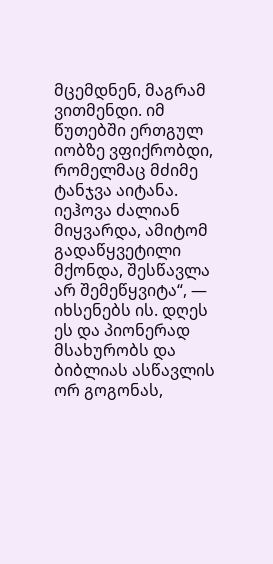მცემდნენ, მაგრამ ვითმენდი. იმ წუთებში ერთგულ იობზე ვფიქრობდი, რომელმაც მძიმე ტანჯვა აიტანა. იეჰოვა ძალიან მიყვარდა, ამიტომ გადაწყვეტილი მქონდა, შესწავლა არ შემეწყვიტა“, — იხსენებს ის. დღეს ეს და პიონერად მსახურობს და ბიბლიას ასწავლის ორ გოგონას,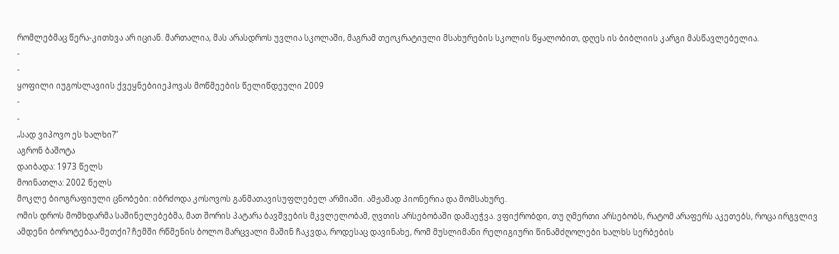რომლებმაც წერა-კითხვა არ იციან. მართალია, მას არასდროს უვლია სკოლაში, მაგრამ თეოკრატიული მსახურების სკოლის წყალობით, დღეს ის ბიბლიის კარგი მასწავლებელია.
-
-
ყოფილი იუგოსლავიის ქვეყნებიიეჰოვას მოწმეების წელიწდეული 2009
-
-
„სად ვიპოვო ეს ხალხი?“
აგრონ ბაშოტა
დაიბადა: 1973 წელს
მოინათლა: 2002 წელს
მოკლე ბიოგრაფიული ცნობები: იბრძოდა კოსოვოს განმათავისუფლებელ არმიაში. ამჟამად პიონერია და მომსახურე.
ომის დროს მომხდარმა საშინელებებმა, მათ შორის პატარა ბავშვების მკვლელობამ, ღვთის არსებობაში დამაეჭვა. ვფიქრობდი, თუ ღმერთი არსებობს, რატომ არაფერს აკეთებს, როცა ირგვლივ ამდენი ბოროტებაა-მეთქი? ჩემში რწმენის ბოლო მარცვალი მაშინ ჩაკვდა, როდესაც დავინახე, რომ მუსლიმანი რელიგიური წინამძღოლები ხალხს სერბების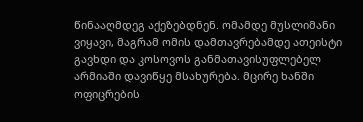წინააღმდეგ აქეზებდნენ. ომამდე მუსლიმანი ვიყავი, მაგრამ ომის დამთავრებამდე ათეისტი გავხდი და კოსოვოს განმათავისუფლებელ არმიაში დავიწყე მსახურება. მცირე ხანში ოფიცრების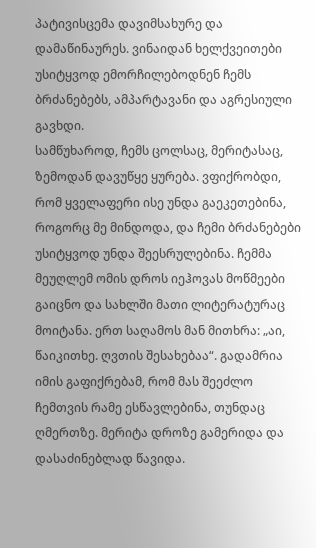პატივისცემა დავიმსახურე და დამაწინაურეს. ვინაიდან ხელქვეითები უსიტყვოდ ემორჩილებოდნენ ჩემს ბრძანებებს, ამპარტავანი და აგრესიული გავხდი.
სამწუხაროდ, ჩემს ცოლსაც, მერიტასაც, ზემოდან დავუწყე ყურება. ვფიქრობდი, რომ ყველაფერი ისე უნდა გაეკეთებინა, როგორც მე მინდოდა, და ჩემი ბრძანებები უსიტყვოდ უნდა შეესრულებინა. ჩემმა მეუღლემ ომის დროს იეჰოვას მოწმეები გაიცნო და სახლში მათი ლიტერატურაც მოიტანა. ერთ საღამოს მან მითხრა: „აი, წაიკითხე. ღვთის შესახებაა“. გადამრია იმის გაფიქრებამ, რომ მას შეეძლო ჩემთვის რამე ესწავლებინა, თუნდაც ღმერთზე. მერიტა დროზე გამერიდა და დასაძინებლად წავიდა.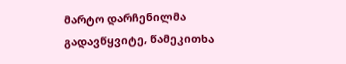მარტო დარჩენილმა გადავწყვიტე, წამეკითხა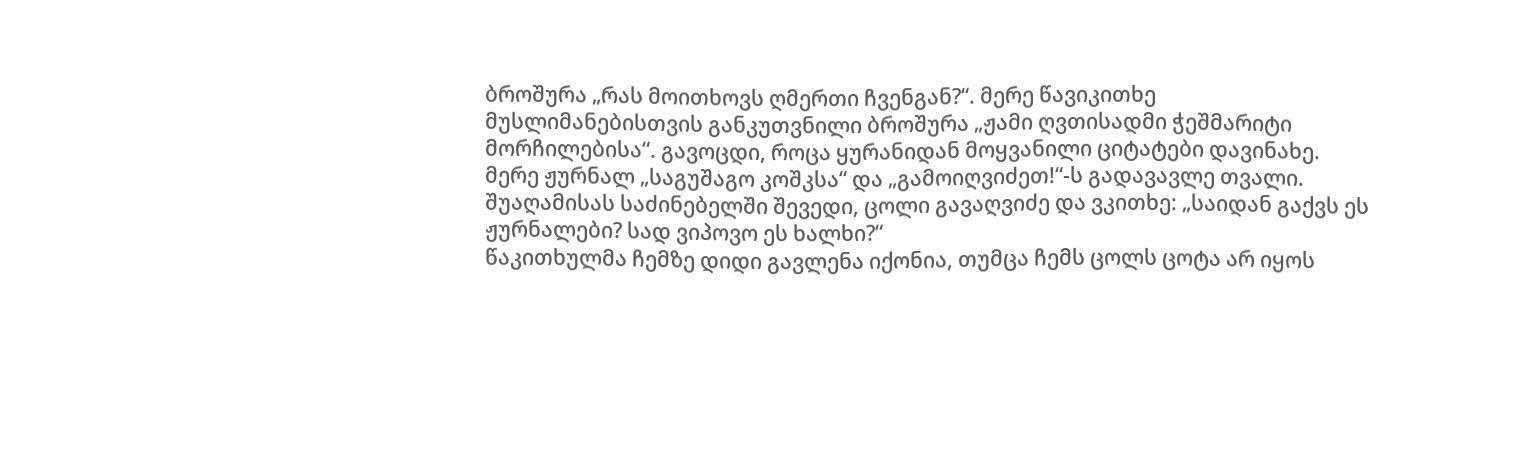ბროშურა „რას მოითხოვს ღმერთი ჩვენგან?“. მერე წავიკითხე მუსლიმანებისთვის განკუთვნილი ბროშურა „ჟამი ღვთისადმი ჭეშმარიტი მორჩილებისა“. გავოცდი, როცა ყურანიდან მოყვანილი ციტატები დავინახე. მერე ჟურნალ „საგუშაგო კოშკსა“ და „გამოიღვიძეთ!“-ს გადავავლე თვალი. შუაღამისას საძინებელში შევედი, ცოლი გავაღვიძე და ვკითხე: „საიდან გაქვს ეს ჟურნალები? სად ვიპოვო ეს ხალხი?“
წაკითხულმა ჩემზე დიდი გავლენა იქონია, თუმცა ჩემს ცოლს ცოტა არ იყოს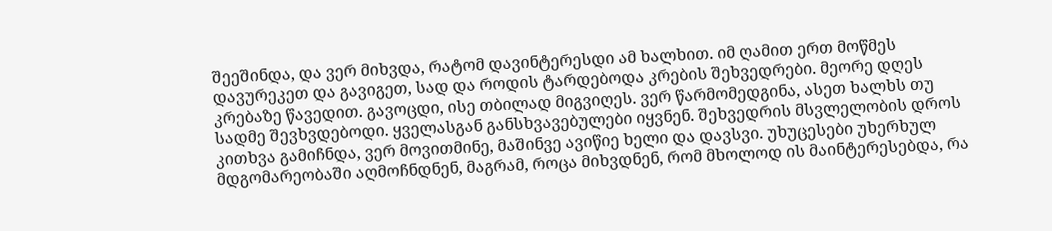შეეშინდა, და ვერ მიხვდა, რატომ დავინტერესდი ამ ხალხით. იმ ღამით ერთ მოწმეს დავურეკეთ და გავიგეთ, სად და როდის ტარდებოდა კრების შეხვედრები. მეორე დღეს კრებაზე წავედით. გავოცდი, ისე თბილად მიგვიღეს. ვერ წარმომედგინა, ასეთ ხალხს თუ სადმე შევხვდებოდი. ყველასგან განსხვავებულები იყვნენ. შეხვედრის მსვლელობის დროს კითხვა გამიჩნდა, ვერ მოვითმინე, მაშინვე ავიწიე ხელი და დავსვი. უხუცესები უხერხულ მდგომარეობაში აღმოჩნდნენ, მაგრამ, როცა მიხვდნენ, რომ მხოლოდ ის მაინტერესებდა, რა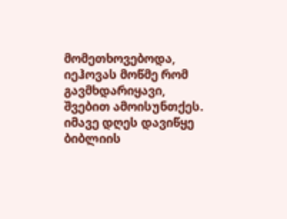მომეთხოვებოდა, იეჰოვას მოწმე რომ გავმხდარიყავი, შვებით ამოისუნთქეს.
იმავე დღეს დავიწყე ბიბლიის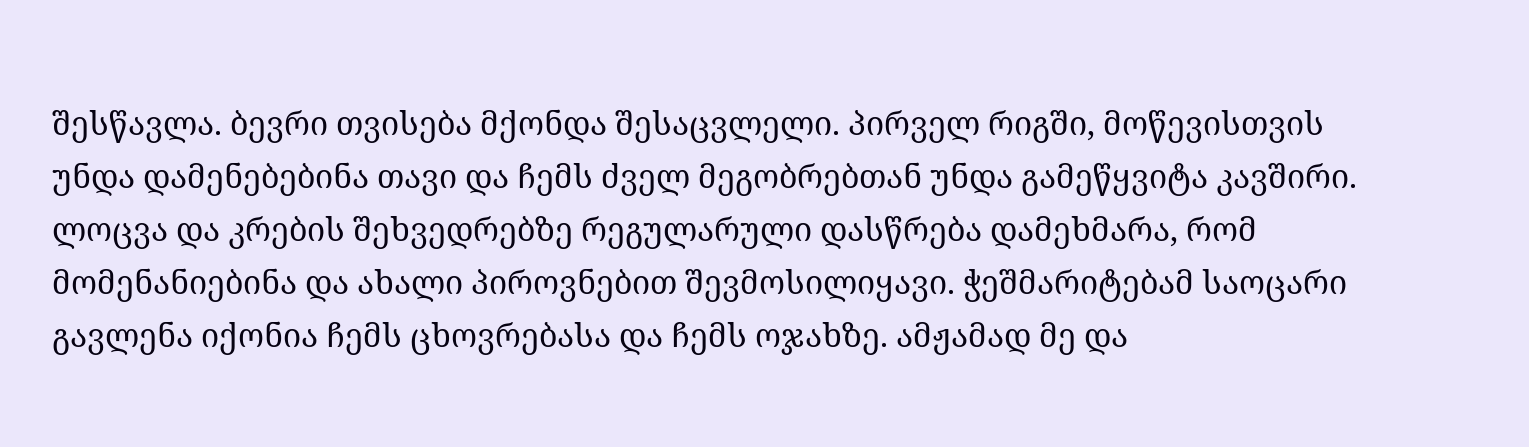შესწავლა. ბევრი თვისება მქონდა შესაცვლელი. პირველ რიგში, მოწევისთვის უნდა დამენებებინა თავი და ჩემს ძველ მეგობრებთან უნდა გამეწყვიტა კავშირი. ლოცვა და კრების შეხვედრებზე რეგულარული დასწრება დამეხმარა, რომ მომენანიებინა და ახალი პიროვნებით შევმოსილიყავი. ჭეშმარიტებამ საოცარი გავლენა იქონია ჩემს ცხოვრებასა და ჩემს ოჯახზე. ამჟამად მე და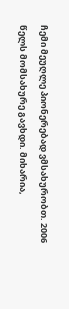ჩემი მეუღლე პიონერებად ვმსახურობთ. 2006 წელს მომსახურე გავხდი. მიხარია,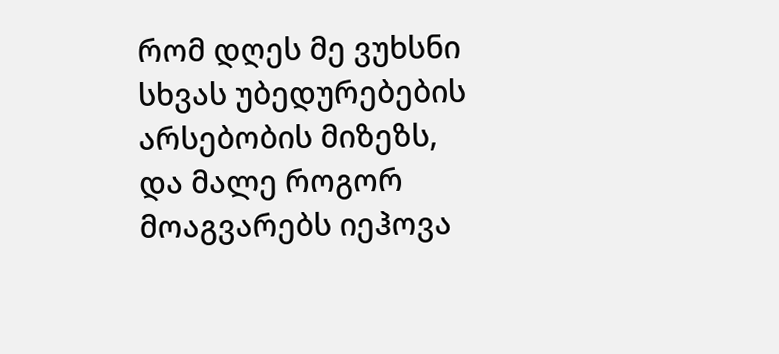რომ დღეს მე ვუხსნი სხვას უბედურებების არსებობის მიზეზს, და მალე როგორ მოაგვარებს იეჰოვა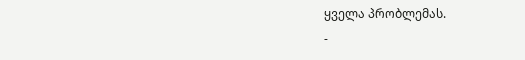ყველა პრობლემას.
-